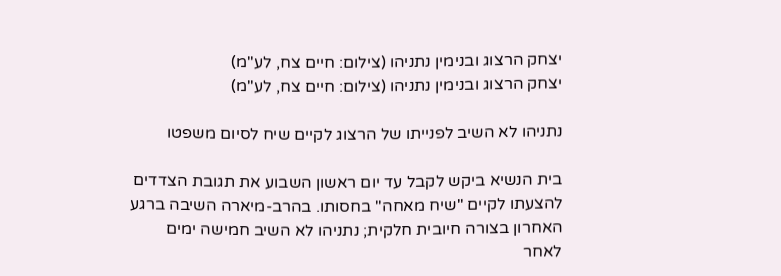יצחק הרצוג ובנימין נתניהו (צילום: חיים צח, לע"מ)
יצחק הרצוג ובנימין נתניהו (צילום: חיים צח, לע"מ)

נתניהו לא השיב לפנייתו של הרצוג לקיים שיח לסיום משפטו

בית הנשיא ביקש לקבל עד יום ראשון השבוע את תגובת הצדדים להצעתו לקיים "שיח מאחה" בחסותו. בהרב-מיארה השיבה ברגע האחרון בצורה חיובית חלקית; נתניהו לא השיב חמישה ימים לאחר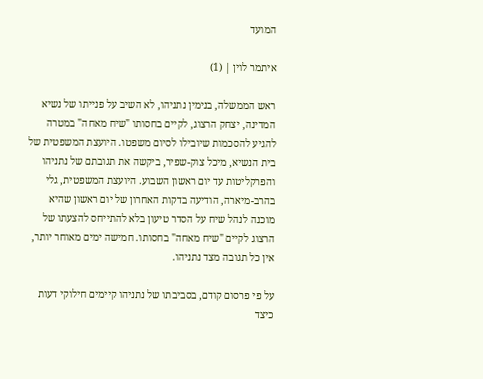המועד

איתמר לוין | (1)

ראש הממשלה, בנימין נתניהו, לא השיב על פנייתו של נשיא המדינה, יצחק הרצוג, לקיים בחסותו "שיח מאחה" במטרה להגיע להסכמות שיובילו לסיום משפטו. היועצת המשפטית של בית הנשיא, מיכל צוק-שפיר, ביקשה את תגובתם של נתניהו והפרקליטות עד יום ראשון השבוע. היועצת המשפטית, גלי בהרב-מיארה, הודיעה בדקות האחרון של יום ראשון שהיא מוכנה לנהל שיח על הסדר טיעון בלא להתייחס להצעתו של הרצוג לקיים "שיח מאחה" בחסותו. חמישה ימים מאוחר יותר, אין כל תגובה מצד נתניהו.

על פי פרסום קודם, בסביבתו של נתניהו קיימים חילוקי דעות כיצד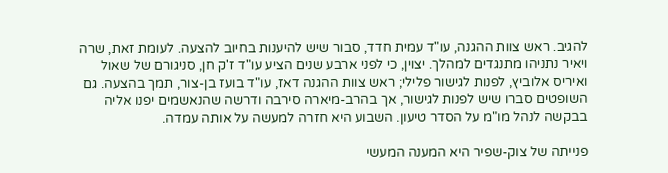להגיב. ראש צוות ההגנה, עו"ד עמית חדד, סבור שיש להיענות בחיוב להצעה. לעומת זאת, שרה ויאיר נתניהו מתנגדים למהלך. יצוין, כי לפני ארבע שנים הציע עו"ד ז'ק חן, סניגורם של שאול ואיריס אלוביץ, לפנות לגישור פלילי; ראש צוות ההגנה דאז, עו"ד בועז בן-צור, תמך בהצעה. גם השופטים סברו שיש לפנות לגישור, אך בהרב-מיארה סירבה ודרשה שהנאשמים יפנו אליה בבקשה לנהל מו"מ על הסדר טיעון. השבוע היא חזרה למעשה על אותה עמדה.

פנייתה של צוק-שפיר היא המענה המעשי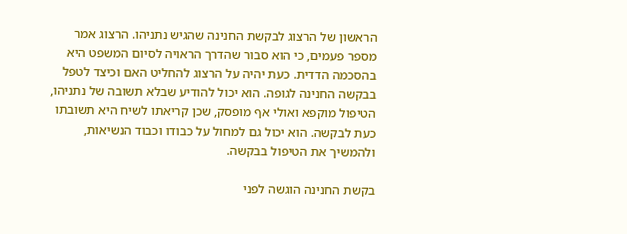הראשון של הרצוג לבקשת החנינה שהגיש נתניהו. הרצוג אמר מספר פעמים, כי הוא סבור שהדרך הראויה לסיום המשפט היא בהסכמה הדדית. כעת יהיה על הרצוג להחליט האם וכיצד לטפל בבקשה החנינה לגופה. הוא יכול להודיע שבלא תשובה של נתניהו, הטיפול מוקפא ואולי אף מופסק, שכן קריאתו לשיח היא תשובתו כעת לבקשה. הוא יכול גם למחול על כבודו וכבוד הנשיאות, ולהמשיך את הטיפול בבקשה.

בקשת החנינה הוגשה לפני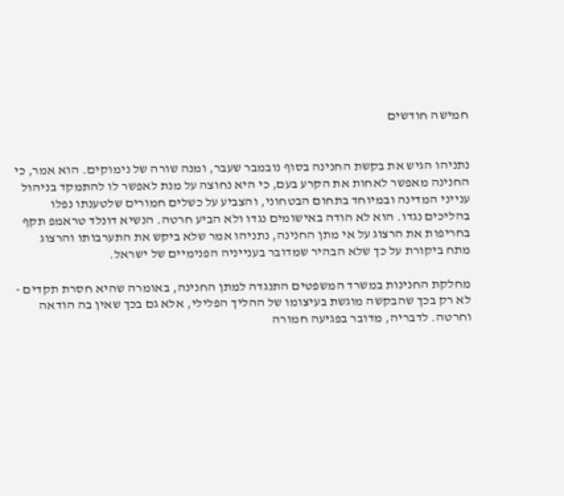חמישה חודשים


נתניהו הגיש את בקשת החנינה בסוף נובמבר שעבר, ומנה שורה של נימוקים. הוא אמר, כי החנינה מאפשר לאחות את הקרע בעם, כי היא נחוצה על מנת לאפשר לו להתמקד בניהול ענייני המדינה ובמיוחד בתחום הבטחוני, והצביע על כשלים חמורים שלטענתו נפלו בהליכים נגדו. הוא לא הודה באישומים נגדו ולא הביע חרטה. הנשיא דונלד טראמפ תקף בחריפות את הרצוג על אי מתן החנינה, נתניהו אמר שלא ביקש את התערבותו והרצוג מתח ביקורת על כך שלא הבהיר שמדובר בענייניה הפנימיים של ישראל.

מחלקת החנינות במשרד המשפטים התנגדה למתן החנינה, באומרה שהיא חסרת תקדים - לא רק בכך שהבקשה מוגשת בעיצומו של ההליך הפלילי, אלא גם בכך שאין בה הודאה וחרטה. לדבריה, מדובר בפגיעה חמורה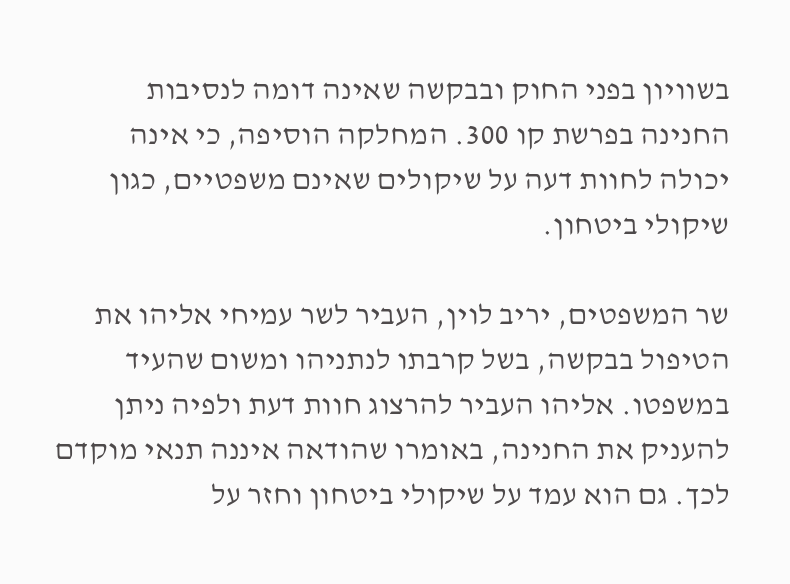בשוויון בפני החוק ובבקשה שאינה דומה לנסיבות החנינה בפרשת קו 300. המחלקה הוסיפה, כי אינה יכולה לחוות דעה על שיקולים שאינם משפטיים, כגון שיקולי ביטחון.

שר המשפטים, יריב לוין, העביר לשר עמיחי אליהו את הטיפול בבקשה, בשל קרבתו לנתניהו ומשום שהעיד במשפטו. אליהו העביר להרצוג חוות דעת ולפיה ניתן להעניק את החנינה, באומרו שהודאה איננה תנאי מוקדם לכך. גם הוא עמד על שיקולי ביטחון וחזר על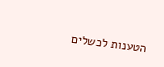הטענות לכשלים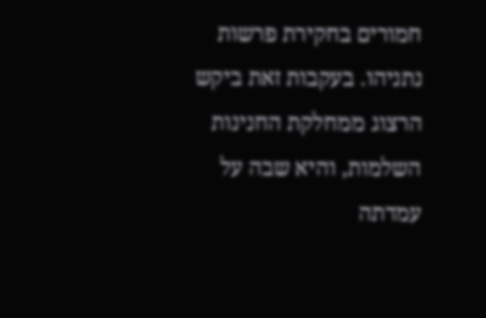חמורים בחקירת פרשות נתניהו. בעקבות זאת ביקש הרצוג ממחלקת החנינות השלמות, והיא שבה על עמדתה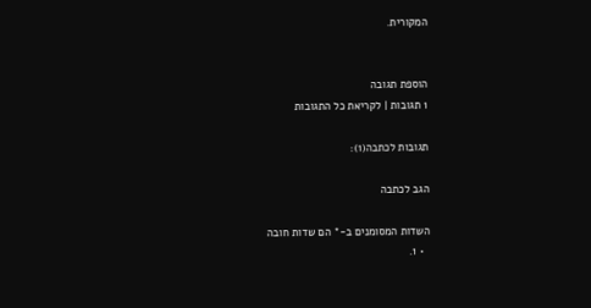המקורית.


הוספת תגובה
1 תגובות | לקריאת כל התגובות

תגובות לכתבה(1):

הגב לכתבה

השדות המסומנים ב-* הם שדות חובה
  • 1.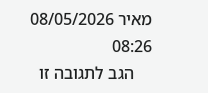מאיר 08/05/2026 08:26
    הגב לתגובה זו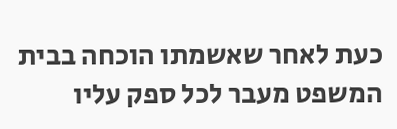כעת לאחר שאשמתו הוכחה בבית המשפט מעבר לכל ספק עליו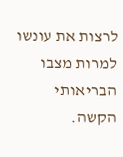לרצות את עונשו למרות מצבו הבריאותי הקשה.